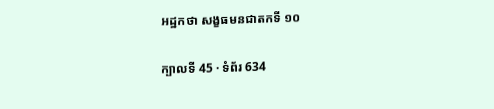អដ្ឋកថា សង្ខធមនជាតកទី ១០

ក្បាលទី 45 · ទំព័រ 634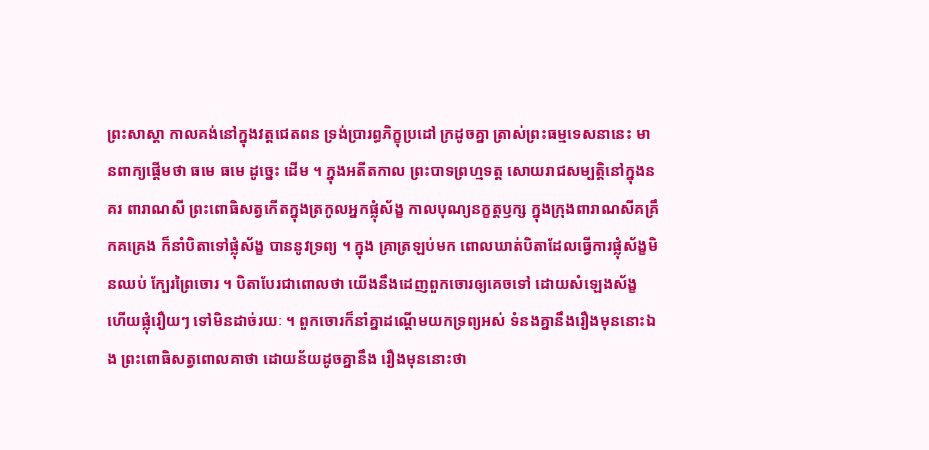ព្រះសាស្តា កាលគង់នៅក្នុងវត្តជេតពន ទ្រង់ប្រារព្ធភិក្ខុប្រដៅ ក្រដូចគ្នា ត្រាស់ព្រះធម្មទេសនានេះ មានពាក្យផ្តើមថា ធមេ ធមេ ដូច្នេះ ដើម ។ ក្នុងអតីតកាល ព្រះបាទព្រហ្មទត្ត សោយរាជសម្បត្តិនៅក្នុងនគរ ពារាណសី ព្រះពោធិសត្វកើតក្នុងត្រកូលអ្នកផ្លុំស័ង្ខ កាលបុណ្យនក្ខត្តឫក្ស ក្នុងក្រុងពារាណសីគគ្រឹកគគ្រេង ក៏នាំបិតាទៅផ្លុំស័ង្ខ បាននូវទ្រព្យ ។ ក្នុង គ្រាត្រឡប់មក ពោលឃាត់បិតាដែលធ្វើការផ្លុំស័ង្ខមិនឈប់ ក្បែរព្រៃចោរ ។ បិតាបែរជាពោលថា យើងនឹងដេញពួកចោរឲ្យគេចទៅ ដោយសំឡេងស័ង្ខ ហើយផ្លុំរឿយៗ ទៅមិនដាច់រយៈ ។ ពួកចោរក៏នាំគ្នាដណ្តើមយកទ្រព្យអស់ ទំនងគ្នានឹងរឿងមុននោះឯង ព្រះពោធិសត្វពោលគាថា ដោយន័យដូចគ្នានឹង រឿងមុននោះថា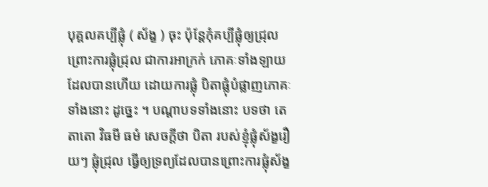បុគ្គលគប្បីផ្លុំ ( ស័ង្ខ ) ចុះ ប៉ុន្តែកុំគប្បីផ្លុំឲ្យជ្រុល ព្រោះការផ្លុំជ្រុល ជាការអាក្រក់ ភោគៈទាំងឡាយ ដែលបានហើយ ដោយការផ្លុំ បិតាផ្លុំបំផ្លាញភោគៈទាំងនោះ ដូច្នេះ ។ បណ្តាបទទាំងនោះ បទថា តេ តាតោ វិធមី ធមំ សេចក្តីថា បិតា របស់ខ្ញុំផ្លុំស័ង្ខរឿយៗ ផ្លុំជ្រុល ធ្វើឲ្យទ្រព្យដែលបានព្រោះការផ្លុំស័ង្ខ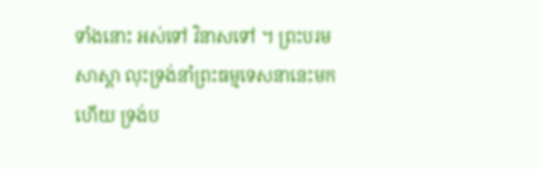ទាំងនោះ អស់ទៅ វិនាសទៅ ។ ព្រះបរមសាស្តា លុះទ្រង់នាំព្រះធម្មទេសនានេះមកហើយ ទ្រង់ប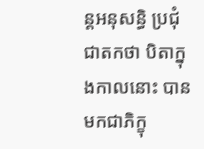ន្តអនុសន្ធិ ប្រជុំជាតកថា បិតាក្នុងកាលនោះ បានមកជាភិក្ខុ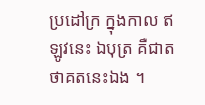ប្រដៅក្រ ក្នុងកាល ឥឡូវនេះ ឯបុត្រ គឺជាតថាគតនេះឯង ។